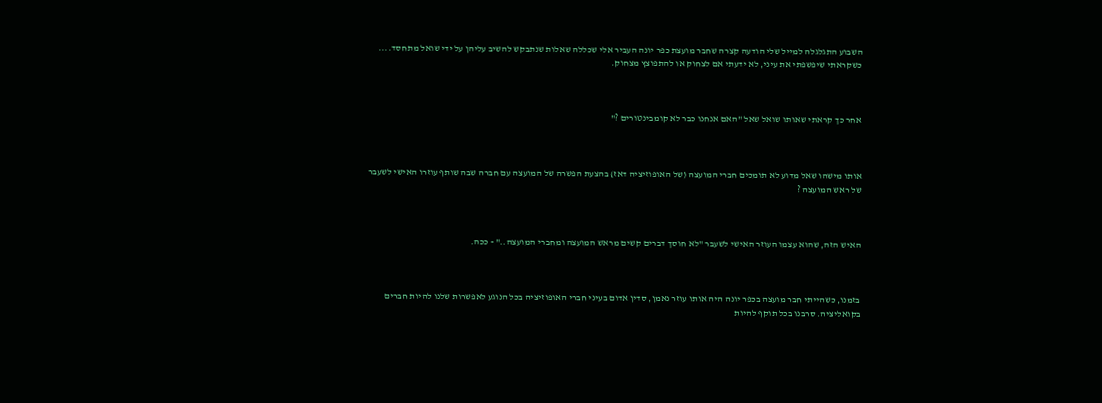השבוע התגלגלה למייל שלי הודעה קצרה שחבר מועצת כפר יונה העביר אלי שכללה שאלות שנתבקש להשיב עליהן על ידי שואל מתחסד.... כשקראתי שיפשפתי את עיני, לא ידעתי אם לצחוק או להתפוצץ מצחוק.



אחר כך קראתי שאותו שואל שאל "האם אנחנו כבר לא קומבינטורים ?"



אותו מישהו שאל מדוע לא תומכים חברי המועצה (של האופוזיציה דאז) בהצעת הפשרה של המועצה עם חברה שבה שותף עוזרו האישי לשעבר של ראש המועצה ?



האיש הזה, שהוא עצמו העוזר האישי לשעבר "לא חוסך דברים קשים מראש המועצה ומחברי המועצה.." - ככה.



בזמנו, כשהייתי חבר מועצה בכפר יונה היה אותו עוזר נאמן, סדין אדום בעיני חברי האופוזיציה בכל הנוגע לאפשרות שלנו להיות חברים בקואליציה. סרבנו בכל תוקף להיות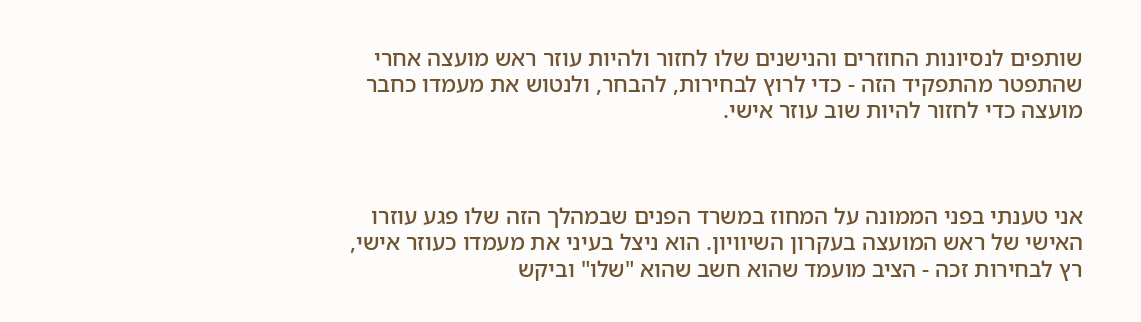שותפים לנסיונות החוזרים והנישנים שלו לחזור ולהיות עוזר ראש מועצה אחרי שהתפטר מהתפקיד הזה - כדי לרוץ לבחירות, להבחר, ולנטוש את מעמדו כחבר מועצה כדי לחזור להיות שוב עוזר אישי.



אני טענתי בפני הממונה על המחוז במשרד הפנים שבמהלך הזה שלו פגע עוזרו האישי של ראש המועצה בעקרון השיוויון. הוא ניצל בעיני את מעמדו כעוזר אישי, רץ לבחירות זכה - הציב מועמד שהוא חשב שהוא "שלו" וביקש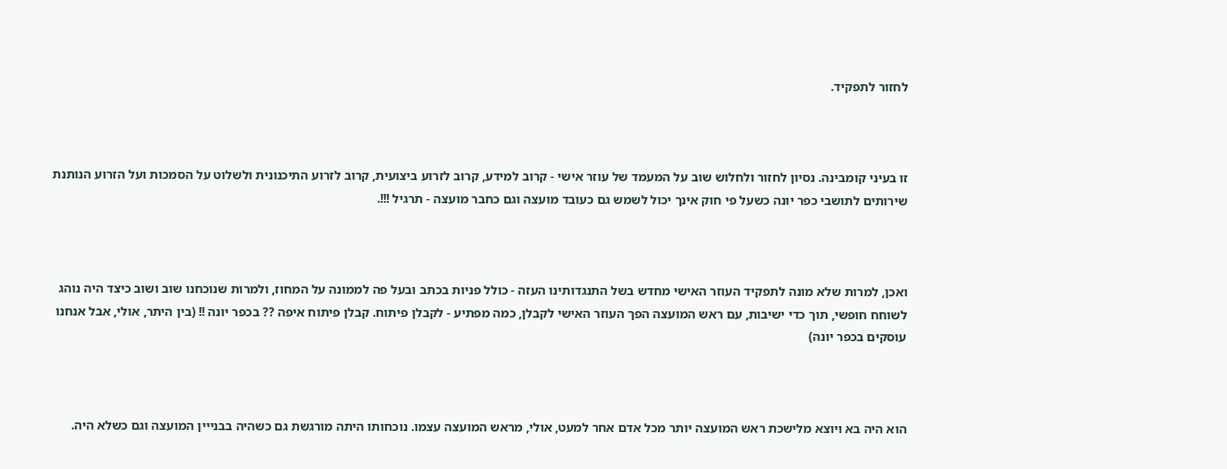לחזור לתפקיד.



זו בעיני קומבינה. נסיון לחזור ולחלוש שוב על המעמד של עוזר אישי - קרוב למידע, קרוב לזרוע ביצועית, קרוב לזרוע התיכנונית ולשלוט על הסמכות ועל הזרוע הנותנת שירותים לתושבי כפר יונה כשעל פי חוק אינך יכול לשמש גם כעובד מועצה וגם כחבר מועצה - תרגיל !!!.



ואכן, למרות שלא מונה לתפקיד העוזר האישי מחדש בשל התנגדותינו העזה - כולל פניות בכתב ובעל פה לממונה על המחוז, ולמרות שנוכחנו שוב ושוב כיצד היה נוהג לשוחח חופשי, תוך כדי ישיבות, עם ראש המועצה הפך העוזר האישי לקבלן, כמה מפתיע - לקבלן פיתוח. קבלן פיתוח איפה ?? בכפר יונה !! (בין היתר, אולי, אבל אנחנו עוסקים בכפר יונה)



הוא היה בא ויוצא מלישכת ראש המועצה יותר מכל אדם אחר למעט, אולי, מראש המועצה עצמו. נוכחותו היתה מורגשת גם כשהיה בבנייין המועצה וגם כשלא היה.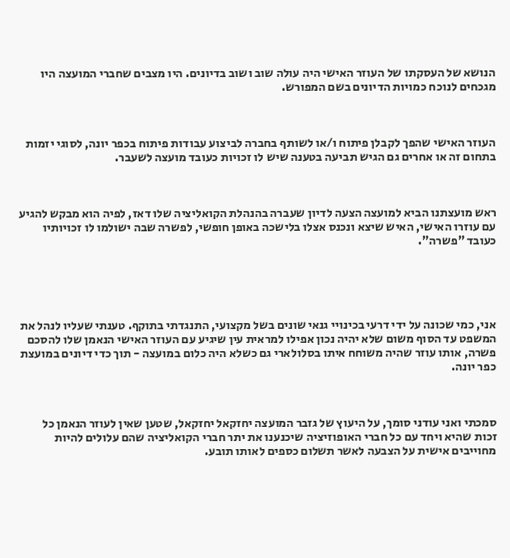הנושא של העסקתו של העוזר האישי היה עולה שוב ושוב בדיונים. היו מצבים שחברי המועצה היו מגכחים לנוכח כמויות הדיונים בשם המפורש.



העוזר האישי שהפך לקבלן פיתוח ו/או לשותף בחברה לביצוע עבודות פיתוח בכפר יונה, לסוגי יזמות בתחום זה או אחרים גם הגיש תביעה בטענה שיש לו זכויות כעובד מועצה לשעבר.



ראש מועצתנו הביא למועצה הצעה לדיון שעברה בהנהלת הקואליציה שלו דאז, לפיה הוא מבקש להגיע עם עוזרו האישי, האיש שיצא ונכנס אצלו בלישכה באופן חופשי, לפשרה שבה ישולמו לו זכויותיו כעובד "פשרה".





אני, כמי שכונה על ידי דרעי בכינויי גנאי שונים בשל מקצועי, התנגדתי בתוקף. טענתי שעליו לנהל את המשפט עד הסוף משום שלא יהיה נכון אפילו למראית עין שיגיע עם העוזר האישי הנאמן שלו להסכם פשרה, אותו עוזר שהיה משוחח איתו בסלולארי גם כשלא היה כלום במועצה - תוך כדי דיונים במועצת כפר יונה.



סמכתי ואני עודני סומך, על היעוץ של גזבר המועצה יחזקאל יחזקאל, שטען שאין לעוזר הנאמן כל זכות שהיא ויחד עם כל חברי האופוזיציה שיכנענו את יתר חברי הקואליציה שהם עלולים להיות מחוייבים אישית על הצבעה לאשר תשלום כספים לאותו תובע.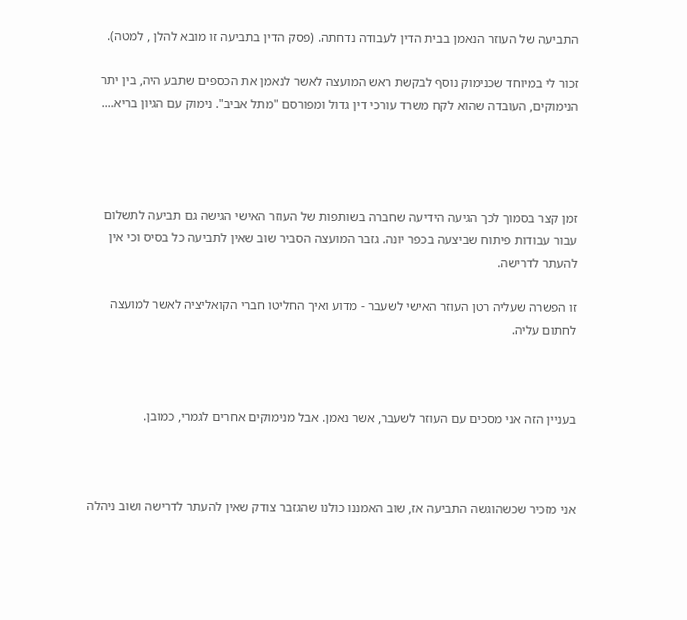התביעה של העוזר הנאמן בבית הדין לעבודה נדחתה. (פסק הדין בתביעה זו מובא להלן , למטה).

זכור לי במיוחד שכנימוק נוסף לבקשת ראש המועצה לאשר לנאמן את הכספים שתבע היה, בין יתר הנימוקים, העובדה שהוא לקח משרד עורכי דין גדול ומפורסם "מתל אביב". נימוק עם הגיון בריא....




זמן קצר בסמוך לכך הגיעה הידיעה שחברה בשותפות של העוזר האישי הגישה גם תביעה לתשלום עבור עבודות פיתוח שביצעה בכפר יונה. גזבר המועצה הסביר שוב שאין לתביעה כל בסיס וכי אין להעתר לדרישה.

זו הפשרה שעליה רטן העוזר האישי לשעבר - מדוע ואיך החליטו חברי הקואליציה לאשר למועצה לחתום עליה.



בעניין הזה אני מסכים עם העוזר לשעבר, אשר נאמן. אבל מנימוקים אחרים לגמרי, כמובן.



אני מזכיר שכשהוגשה התביעה אז, שוב האמננו כולנו שהגזבר צודק שאין להעתר לדרישה ושוב ניהלה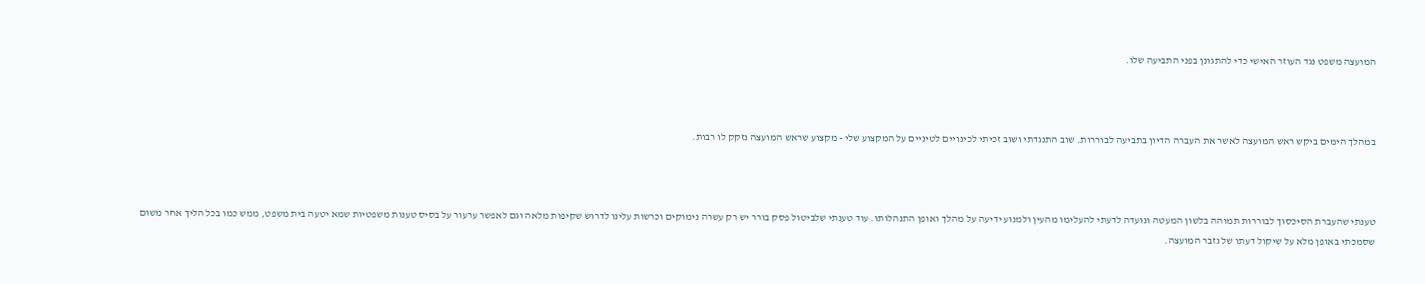המועצה משפט נגד העוזר האישי כדי להתגונן בפני התביעה שלו.



במהלך הימים ביקש ראש המועצה לאשר את העברה הדיון בתביעה לבוררות. שוב התנגדתי ושוב זכיתי לכינויים לטיניים על המקצוע שלי - מקצוע שראש המועצה נזקק לו רבות.



טענתי שהעברת הסיכסוך לבוררות תמוהה בלשון המעטה ונועדה לדעתי להעלימו מהעין ולמנוע ידיעה על מהלך ואופן התנהלותו. עוד טענתי שלביטול פסק בורר יש רק עשרה נימוקים וכרשות עלינו לדרוש שקיפות מלאה וגם לאפשר ערעור על בסיס טענות משפטיות שמא יטעה בית משפט, ממש כמו בכל הליך אחר משום שסמכתי באופן מלא על שיקול דעתו של גזבר המועצה.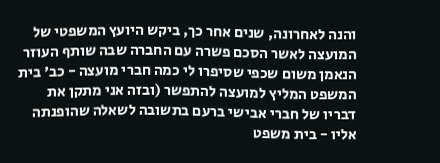והנה לאחרונה, שנים אחר כך, ביקש היועץ המשפטי של המועצה לאשר הסכם פשרה עם החברה שבה שותף העוזר הנאמן משום שכפי שסיפרו לי כמה חברי מועצה - כב' בית המשפט המליץ למועצה להתפשר (ובזה אני מתקן את דבריו של חברי אבישי ברעם בתשובה לשאלה שהופנתה אליו - בית משפט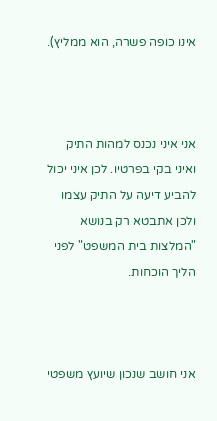אינו כופה פשרה, הוא ממליץ).



אני איני נכנס למהות התיק ואיני בקי בפרטיו. לכן איני יכול להביע דיעה על התיק עצמו ולכן אתבטא רק בנושא "המלצות בית המשפט" לפני הליך הוכחות.



אני חושב שנכון שיועץ משפטי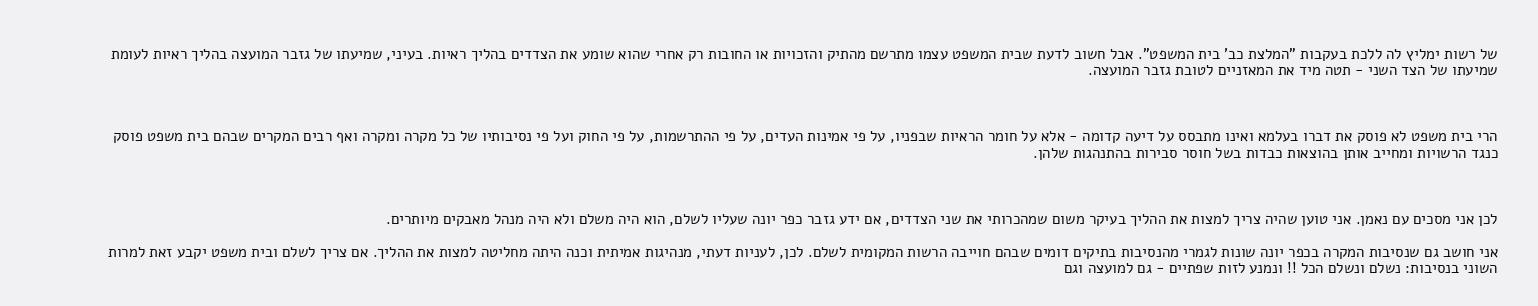של רשות ימליץ לה ללכת בעקבות "המלצת כב' בית המשפט". אבל חשוב לדעת שבית המשפט עצמו מתרשם מהתיק והזכויות או החובות רק אחרי שהוא שומע את הצדדים בהליך ראיות. בעיני, שמיעתו של גזבר המועצה בהליך ראיות לעומת שמיעתו של הצד השני - תטה מיד את המאזניים לטובת גזבר המועצה.



הרי בית משפט לא פוסק את דברו בעלמא ואינו מתבסס על דיעה קדומה - אלא על חומר הראיות שבפניו, על פי אמינות העדים, על פי ההתרשמות, על פי החוק ועל פי נסיבותיו של כל מקרה ומקרה ואף רבים המקרים שבהם בית משפט פוסק כנגד הרשויות ומחייב אותן בהוצאות כבדות בשל חוסר סבירות בהתנהגות שלהן.



לכן אני מסכים עם נאמן. אני טוען שהיה צריך למצות את ההליך בעיקר משום שמהכרותי את שני הצדדים, אם ידע גזבר כפר יונה שעליו לשלם, הוא היה משלם ולא היה מנהל מאבקים מיותרים.

אני חושב גם שנסיבות המקרה בכפר יונה שונות לגמרי מהנסיבות בתיקים דומים שבהם חוייבה הרשות המקומית לשלם. לכן, לעניות דעתי, מנהיגות אמיתית וכנה היתה מחליטה למצות את ההליך. אם צריך לשלם ובית משפט יקבע זאת למרות השוני בנסיבות: נשלם ונשלם הכל !! ונמנע לזות שפתיים - גם למועצה וגם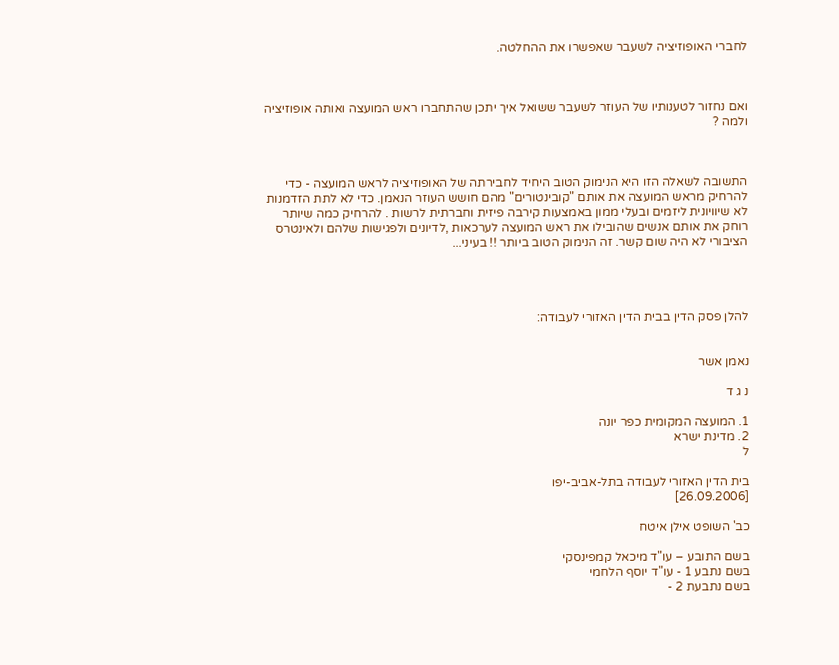לחברי האופוזיציה לשעבר שאפשרו את ההחלטה.



ואם נחזור לטענותיו של העוזר לשעבר ששואל איך יתכן שהתחברו ראש המועצה ואותה אופוזיציה ולמה ?



התשובה לשאלה הזו היא הנימוק הטוב היחיד לחבירתה של האופוזיציה לראש המועצה - כדי להרחיק מראש המועצה את אותם "קובינטורים" מהם חושש העוזר הנאמן. כדי לא לתת הזדמנות לא שיוויונית ליזמים ובעלי ממון באמצעות קירבה פיזית וחברתית לרשות . להרחיק כמה שיותר רוחק את אותם אנשים שהובילו את ראש המועצה לערכאות ,לדיונים ולפגישות שלהם ולאינטרס הציבורי לא היה שום קשר. זה הנימוק הטוב ביותר !! בעיני...




להלן פסק הדין בבית הדין האזורי לעבודה:


נאמן אשר

נ ג ד

1. המועצה המקומית כפר יונה
2. מדינת ישרא
ל

בית הדין האזורי לעבודה בתל-אביב-יפו
[26.09.2006]

כב' השופט אילן איטח

בשם התובע – עו"ד מיכאל קמפינסקי
בשם נתבע 1 - עו"ד יוסף הלחמי
בשם נתבעת 2 -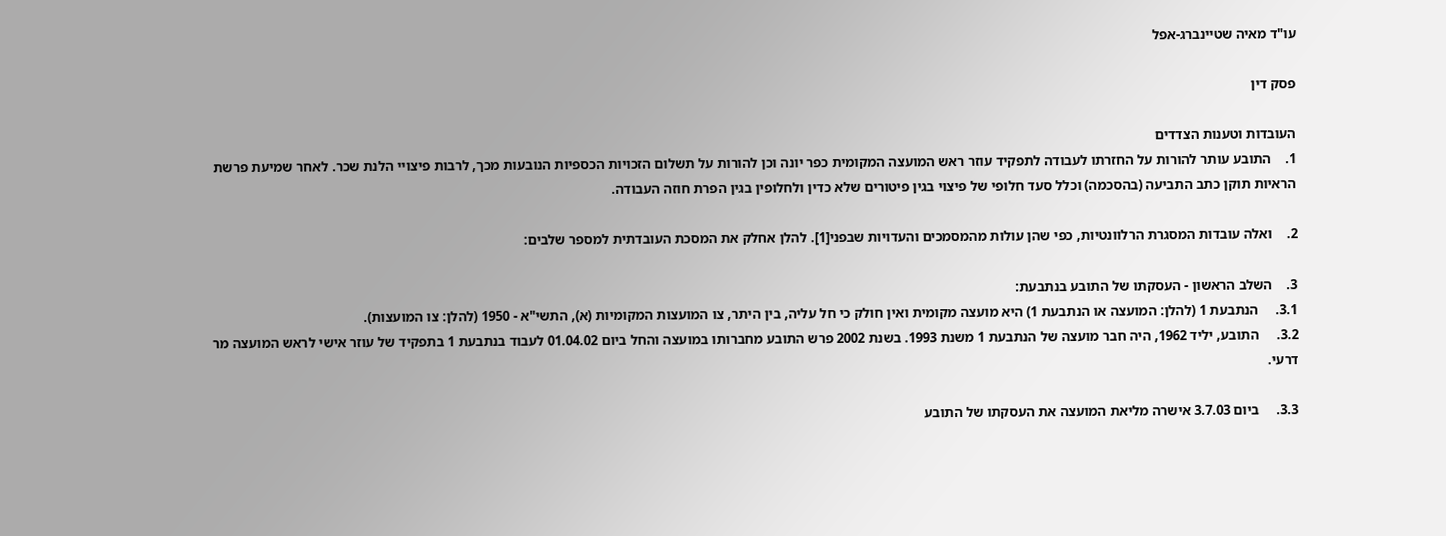עו"ד מאיה שטיינברג-אפל

פסק דין

העובדות וטענות הצדדים
1.    התובע עותר להורות על החזרתו לעבודה לתפקיד עוזר ראש המועצה המקומית כפר יונה וכן להורות על תשלום הזכויות הכספיות הנובעות מכך, לרבות פיצויי הלנת שכר. לאחר שמיעת פרשת הראיות תוקן כתב התביעה (בהסכמה) וכלל סעד חלופי של פיצוי בגין פיטורים שלא כדין ולחלופין בגין הפרת חוזה העבודה.

2.    ואלה עובדות המסגרת הרלוונטיות, כפי שהן עולות מהמסמכים והעדויות שבפני[1]. להלן אחלק את המסכת העובדתית למספר שלבים:

3.    השלב הראשון - העסקתו של התובע בנתבעת:
3.1.     הנתבעת 1 (להלן: המועצה או הנתבעת 1) היא מועצה מקומית ואין חולק כי חל עליה, בין היתר, צו המועצות המקומיות (א), התשי"א - 1950 (להלן: צו המועצות).
3.2.     התובע, יליד 1962, היה חבר מועצה של הנתבעת 1 משנת 1993. בשנת 2002 פרש התובע מחברותו במועצה והחל ביום 01.04.02 לעבוד בנתבעת 1 בתפקיד של עוזר אישי לראש המועצה מר דרעי.

3.3.     ביום 3.7.03 אישרה מליאת המועצה את העסקתו של התובע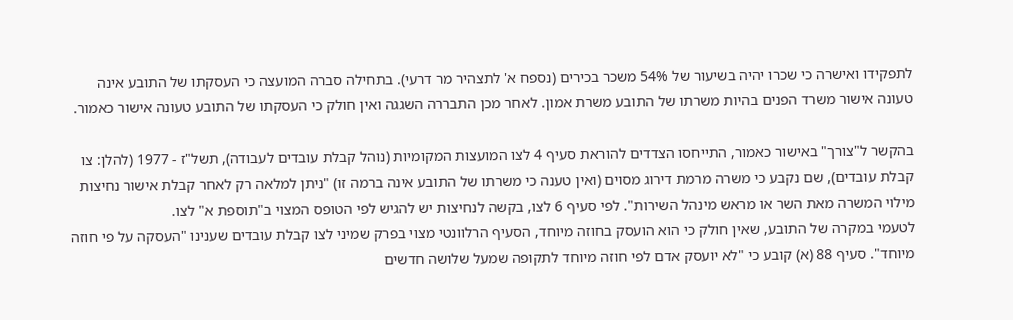לתפקידו ואישרה כי שכרו יהיה בשיעור של 54% משכר בכירים (נספח א' לתצהיר מר דרעי). בתחילה סברה המועצה כי העסקתו של התובע אינה טעונה אישור משרד הפנים בהיות משרתו של התובע משרת אמון. לאחר מכן התבררה השגגה ואין חולק כי העסקתו של התובע טעונה אישור כאמור.

בהקשר ל"צורך" באישור כאמור, התייחסו הצדדים להוראת סעיף 4 לצו המועצות המקומיות (נוהל קבלת עובדים לעבודה), תשל"ז - 1977 (להלן: צו קבלת עובדים), שם נקבע כי משרה מרמת דירוג מסוים (ואין טענה כי משרתו של התובע אינה ברמה זו) "ניתן למלאה רק לאחר קבלת אישור נחיצות מילוי המשרה מאת השר או מראש מינהל השירות". לפי סעיף 6 לצו, בקשה לנחיצות יש להגיש לפי הטופס המצוי ב"תוספת א" לצו.
לטעמי במקרה של התובע, שאין חולק כי הוא הועסק בחוזה מיוחד, הסעיף הרלוונטי מצוי בפרק שמיני לצו קבלת עובדים שענינו "העסקה על פי חוזה מיוחד". סעיף 88 (א) קובע כי "לא יועסק אדם לפי חוזה מיוחד לתקופה שמעל שלושה חדשים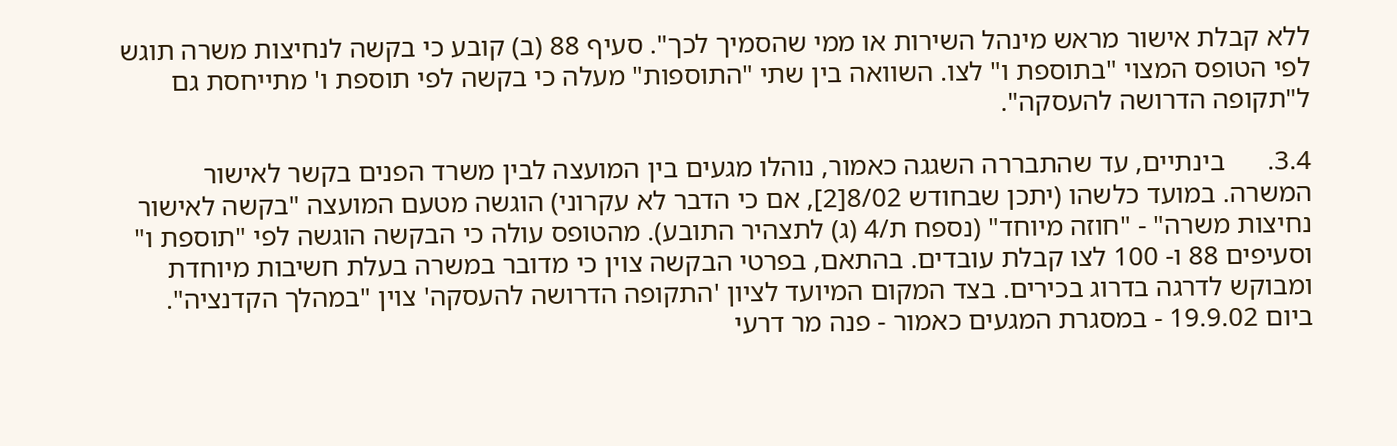ללא קבלת אישור מראש מינהל השירות או ממי שהסמיך לכך". סעיף 88 (ב) קובע כי בקשה לנחיצות משרה תוגש לפי הטופס המצוי "בתוספת ו" לצו. השוואה בין שתי "התוספות" מעלה כי בקשה לפי תוספת ו' מתייחסת גם ל"תקופה הדרושה להעסקה".

3.4.      בינתיים, עד שהתבררה השגגה כאמור, נוהלו מגעים בין המועצה לבין משרד הפנים בקשר לאישור המשרה. במועד כלשהו (יתכן שבחודש 8/02[2], אם כי הדבר לא עקרוני) הוגשה מטעם המועצה "בקשה לאישור נחיצות משרה" - "חוזה מיוחד" (נספח ת/4 (ג) לתצהיר התובע). מהטופס עולה כי הבקשה הוגשה לפי "תוספת ו" וסעיפים 88 ו- 100 לצו קבלת עובדים. בהתאם, בפרטי הבקשה צוין כי מדובר במשרה בעלת חשיבות מיוחדת ומבוקש לדרגה בדרוג בכירים. בצד המקום המיועד לציון 'התקופה הדרושה להעסקה' צוין "במהלך הקדנציה". ביום 19.9.02 - במסגרת המגעים כאמור - פנה מר דרעי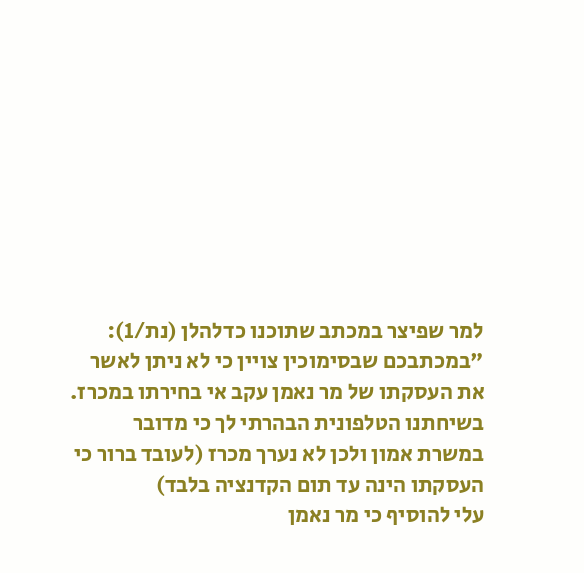למר שפיצר במכתב שתוכנו כדלהלן (נת/1):
"במכתבכם שבסימוכין צויין כי לא ניתן לאשר את העסקתו של מר נאמן עקב אי בחירתו במכרז.
בשיחתנו הטלפונית הבהרתי לך כי מדובר במשרת אמון ולכן לא נערך מכרז (לעובד ברור כי העסקתו הינה עד תום הקדנציה בלבד)
עלי להוסיף כי מר נאמן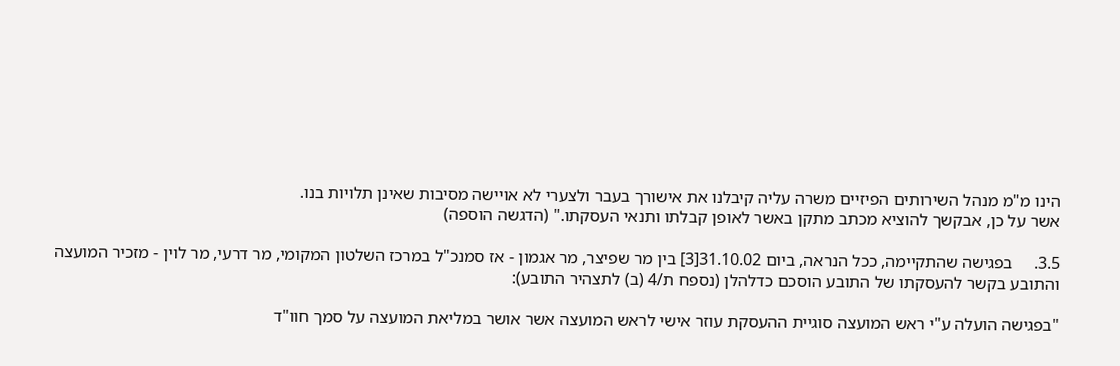הינו מ"מ מנהל השירותים הפיזיים משרה עליה קיבלנו את אישורך בעבר ולצערי לא אויישה מסיבות שאינן תלויות בנו.
אשר על כן, אבקשך להוציא מכתב מתקן באשר לאופן קבלתו ותנאי העסקתו." (הדגשה הוספה)

3.5.     בפגישה שהתקיימה, ככל הנראה, ביום 31.10.02[3] בין מר שפיצר, מר אגמון - אז סמנכ"ל במרכז השלטון המקומי, מר דרעי, מר לוין - מזכיר המועצה והתובע בקשר להעסקתו של התובע הוסכם כדלהלן (נספח ת/4 (ב) לתצהיר התובע):

"בפגישה הועלה ע"י ראש המועצה סוגיית ההעסקת עוזר אישי לראש המועצה אשר אושר במליאת המועצה על סמך חוו"ד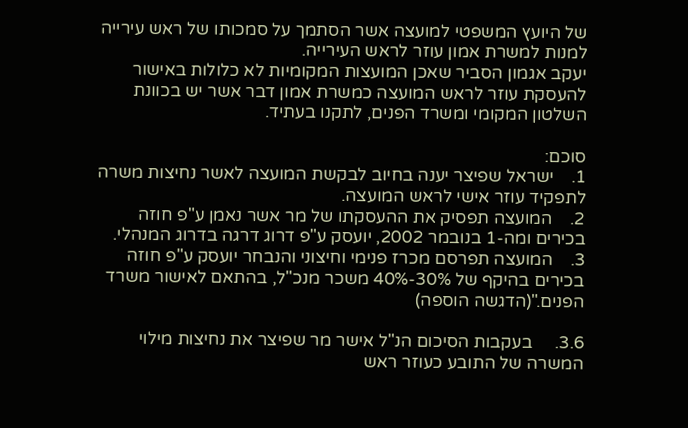של היועץ המשפטי למועצה אשר הסתמך על סמכותו של ראש עירייה למנות למשרת אמון עוזר לראש העירייה.
יעקב אגמון הסביר שאכן המועצות המקומיות לא כלולות באישור להעסקת עוזר לראש המועצה כמשרת אמון דבר אשר יש בכוונת השלטון המקומי ומשרד הפנים, לתקנו בעתיד.

סוכם:
1.    ישראל שפיצר יענה בחיוב לבקשת המועצה לאשר נחיצות משרה לתפקיד עוזר אישי לראש המועצה.
2.    המועצה תפסיק את ההעסקתו של מר אשר נאמן ע"פ חוזה בכירים ומה-1 בנובמר 2002, יועסק ע"פ דרוג דרגה בדרוג המנהלי.
3.    המועצה תפרסם מכרז פנימי וחיצוני והנבחר יועסק ע"פ חוזה בכירים בהיקף של 30%-40% משכר מנכ"ל, בהתאם לאישור משרד הפנים."(הדגשה הוספה)

3.6.     בעקבות הסיכום הנ"ל אישר מר שפיצר את נחיצות מילוי המשרה של התובע כעוזר ראש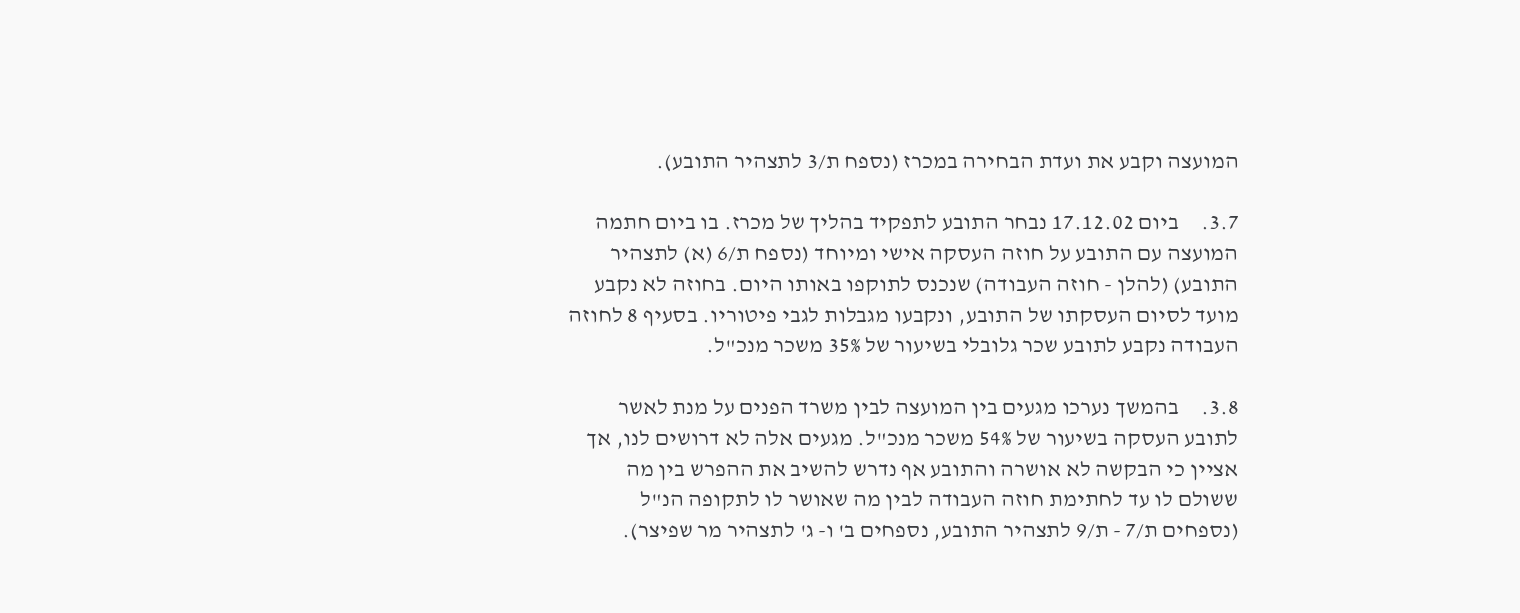המועצה וקבע את ועדת הבחירה במכרז (נספח ת/3 לתצהיר התובע).

3.7.     ביום 17.12.02 נבחר התובע לתפקיד בהליך של מכרז. בו ביום חתמה המועצה עם התובע על חוזה העסקה אישי ומיוחד (נספח ת/6 (א) לתצהיר התובע) (להלן - חוזה העבודה) שנכנס לתוקפו באותו היום. בחוזה לא נקבע מועד לסיום העסקתו של התובע, ונקבעו מגבלות לגבי פיטוריו. בסעיף 8 לחוזה העבודה נקבע לתובע שכר גלובלי בשיעור של 35% משכר מנכ"ל.

3.8.     בהמשך נערכו מגעים בין המועצה לבין משרד הפנים על מנת לאשר לתובע העסקה בשיעור של 54% משכר מנכ"ל. מגעים אלה לא דרושים לנו, אך אציין כי הבקשה לא אושרה והתובע אף נדרש להשיב את ההפרש בין מה ששולם לו עד לחתימת חוזה העבודה לבין מה שאושר לו לתקופה הנ"ל (נספחים ת/7 - ת/9 לתצהיר התובע, נספחים ב' ו- ג' לתצהיר מר שפיצר).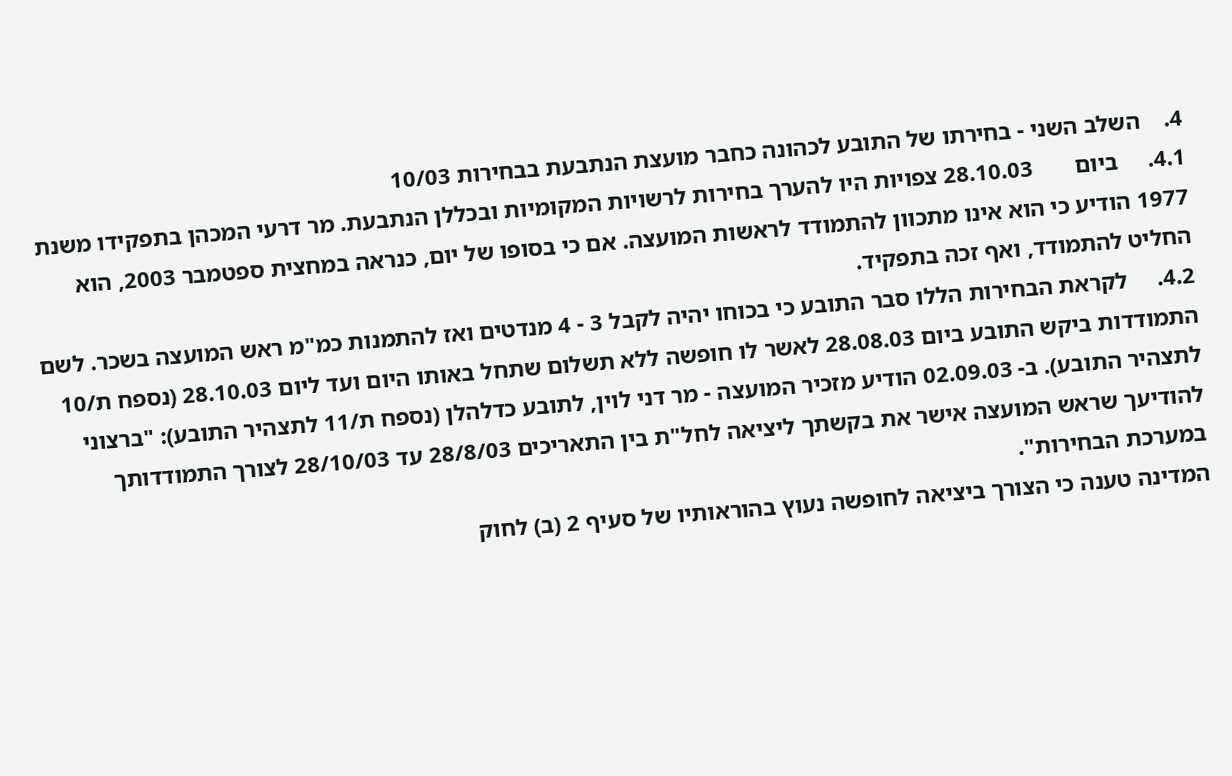4.    השלב השני - בחירתו של התובע לכהונה כחבר מועצת הנתבעת בבחירות 10/03
4.1.     ביום       28.10.03 צפויות היו להערך בחירות לרשויות המקומיות ובכללן הנתבעת. מר דרעי המכהן בתפקידו משנת 1977 הודיע כי הוא אינו מתכוון להתמודד לראשות המועצה. אם כי בסופו של יום, כנראה במחצית ספטמבר 2003, הוא החליט להתמודד, ואף זכה בתפקיד.
4.2.     לקראת הבחירות הללו סבר התובע כי בכוחו יהיה לקבל 3 - 4 מנדטים ואז להתמנות כמ"מ ראש המועצה בשכר. לשם התמודדות ביקש התובע ביום 28.08.03 לאשר לו חופשה ללא תשלום שתחל באותו היום ועד ליום 28.10.03 (נספח ת/10 לתצהיר התובע). ב- 02.09.03 הודיע מזכיר המועצה - מר דני לוין, לתובע כדלהלן (נספח ת/11 לתצהיר התובע): "ברצוני להודיעך שראש המועצה אישר את בקשתך ליציאה לחל"ת בין התאריכים 28/8/03 עד 28/10/03 לצורך התמודדותך במערכת הבחירות".
המדינה טענה כי הצורך ביציאה לחופשה נעוץ בהוראותיו של סעיף 2 (ב) לחוק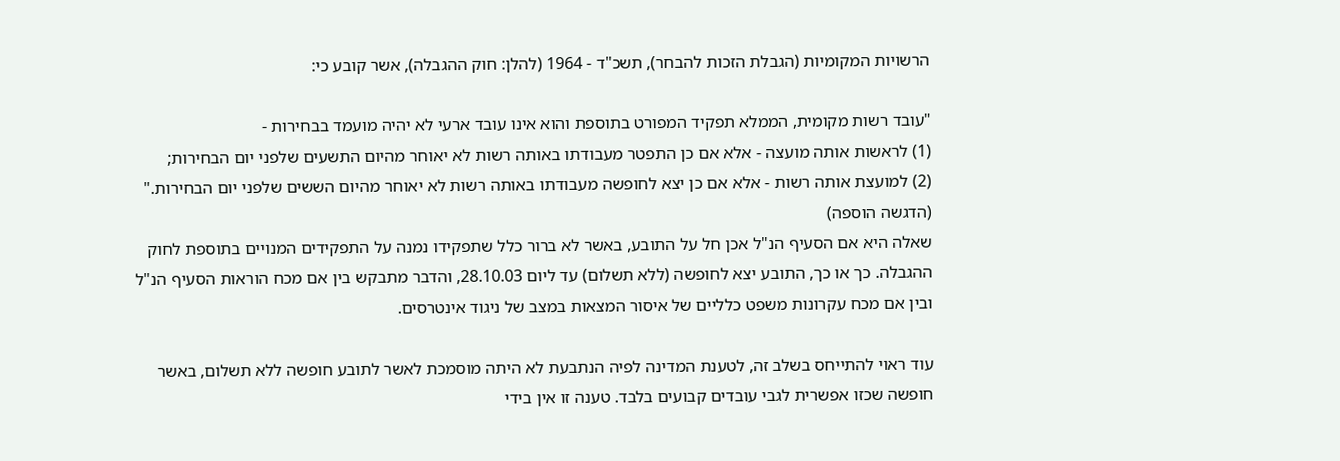הרשויות המקומיות (הגבלת הזכות להבחר), תשכ"ד - 1964 (להלן: חוק ההגבלה), אשר קובע כי:

"עובד רשות מקומית, הממלא תפקיד המפורט בתוספת והוא אינו עובד ארעי לא יהיה מועמד בבחירות -
(1) לראשות אותה מועצה - אלא אם כן התפטר מעבודתו באותה רשות לא יאוחר מהיום התשעים שלפני יום הבחירות;
(2) למועצת אותה רשות - אלא אם כן יצא לחופשה מעבודתו באותה רשות לא יאוחר מהיום הששים שלפני יום הבחירות." (הדגשה הוספה)
שאלה היא אם הסעיף הנ"ל אכן חל על התובע, באשר לא ברור כלל שתפקידו נמנה על התפקידים המנויים בתוספת לחוק ההגבלה. כך או כך, התובע יצא לחופשה (ללא תשלום) עד ליום 28.10.03, והדבר מתבקש בין אם מכח הוראות הסעיף הנ"ל ובין אם מכח עקרונות משפט כלליים של איסור המצאות במצב של ניגוד אינטרסים.

עוד ראוי להתייחס בשלב זה, לטענת המדינה לפיה הנתבעת לא היתה מוסמכת לאשר לתובע חופשה ללא תשלום, באשר חופשה שכזו אפשרית לגבי עובדים קבועים בלבד. טענה זו אין בידי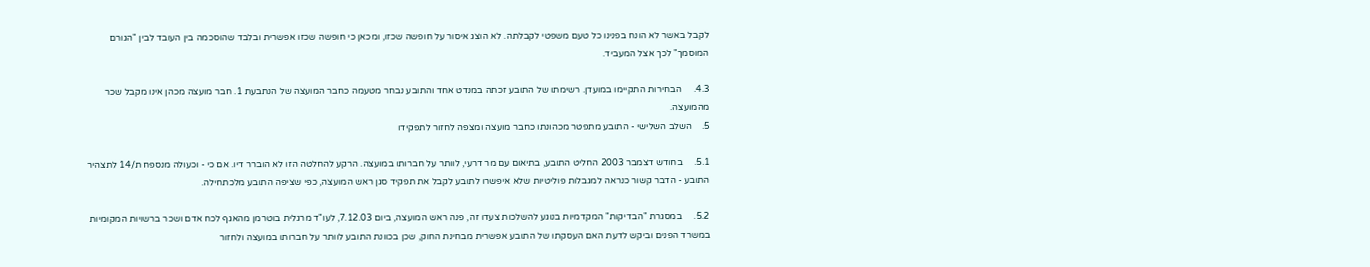לקבל באשר לא הונח בפנינו כל טעם משפטי לקבלתה. לא הוצג איסור על חופשה שכזו, ומכאן כי חופשה שכזו אפשרית ובלבד שהוסכמה בין העובד לבין "הגורם המוסמך" לכך אצל המעביד.

4.3.     הבחירות התקיימו במועדן. רשימתו של התובע זכתה במנדט אחד והתובע נבחר מטעמה כחבר המועצה של הנתבעת 1. חבר מועצה מכהן אינו מקבל שכר מהמועצה.
5.    השלב השלישי - התובע מתפטר מכהונתו כחבר מועצה ומצפה לחזור לתפקידו

5.1.     בחודש דצמבר 2003 החליט התובע, בתיאום עם מר דרעי, לוותר על חברותו במועצה. הרקע להחלטה הזו לא הוברר דיו. אם כי - וכעולה מנספח ת/14 לתצהיר התובע - הדבר קשור כנראה למגבלות פוליטיות שלא איפשרו לתובע לקבל את תפקיד סגן ראש המועצה, כפי שציפה התובע מלכתחילה.

5.2.     במסגרת "הבדיקות" המקדמיות בנוגע להשלכות צעדו זה, פנה ראש המועצה, ביום 7.12.03, לעו"ד מרגלית בוטרמן מהאגף לכח אדם ושכר ברשויות המקומיות במשרד הפנים וביקש לדעת האם העסקתו של התובע אפשרית מבחינת החוק, שכן בכוונת התובע לוותר על חברותו במועצה ולחזור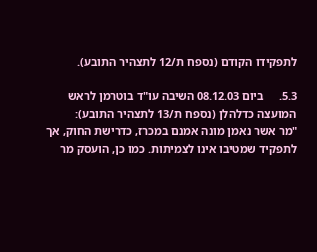לתפקידו הקודם (נספח ת/12 לתצהיר התובע).

5.3.     ביום 08.12.03 השיבה עו"ד בוטרמן לראש המועצה כדלהלן (נספח ת/13 לתצהיר התובע):
"מר אשר נאמן מונה אמנם במכרז, כדרישת החוק, אך לתפקיד שמטיבו אינו לצמיתות. כמו כן, הועסק מר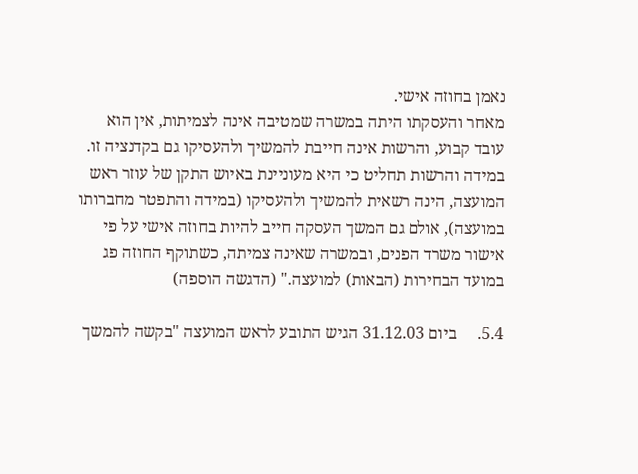נאמן בחוזה אישי.
מאחר והעסקתו היתה במשרה שמטיבה אינה לצמיתות, אין הוא עובד קבוע, והרשות אינה חייבת להמשיך ולהעסיקו גם בקדנציה זו.
במידה והרשות תחליט כי היא מעוניינת באיוש התקן של עוזר ראש המועצה, הינה רשאית להמשיך ולהעסיקו (במידה והתפטר מחברותו במועצה), אולם גם המשך העסקה חייב להיות בחוזה אישי על פי אישור משרד הפנים, ובמשרה שאינה צמיתה, כשתוקף החוזה פג במועד הבחירות (הבאות) למועצה." (הדגשה הוספה)

5.4.     ביום 31.12.03 הגיש התובע לראש המועצה "בקשה להמשך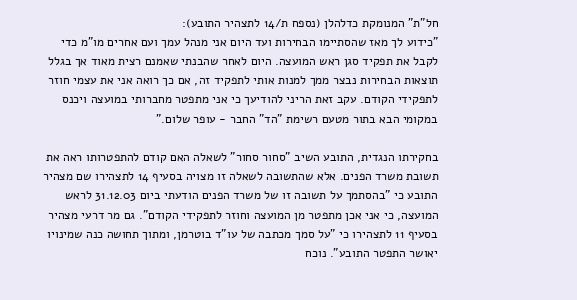חל"ת" המנומקת כדלהלן (נספח ת/14 לתצהיר התובע):
"כידוע לך מאז שהסתיימו הבחירות ועד היום אני מנהל עמך ועם אחרים מו"מ כדי לקבל את תפקיד סגן ראש המועצה. היום לאחר שהבנתי שאמנם רצית מאוד אך בגלל תוצאות הבחירות נבצר ממך למנות אותי לתפקיד זה, אם כך רואה אני את עצמי חוזר לתפקידי הקודם. עקב זאת הריני להודיעך כי אני מתפטר מחברותי במועצה ויכנס במקומי הבא בתור מטעם רשימת "הד" החבר - עופר שלום."

בחקירתו הנגדית, התובע השיב "סחור סחור" לשאלה האם קודם להתפטרותו ראה את תשובת משרד הפנים. אלא שהתשובה לשאלה זו מצויה בסעיף 14 לתצהירו שם מצהיר התובע כי "בהסתמך על תשובה זו של משרד הפנים הודעתי ביום 31.12.03 לראש המועצה, כי אני אכן מתפטר מן המועצה וחוזר לתפקידי הקודם". גם מר דרעי מצהיר בסעיף 11 לתצהירו כי "על סמך מכתבה של עו"ד בוטרמן, ומתוך תחושה כנה שמינויו יאושר התפטר התובע". נוכח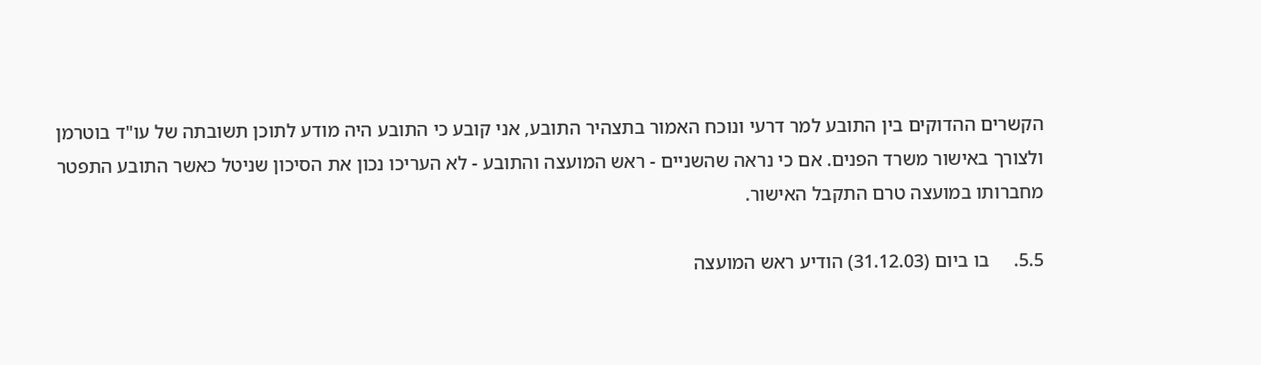הקשרים ההדוקים בין התובע למר דרעי ונוכח האמור בתצהיר התובע, אני קובע כי התובע היה מודע לתוכן תשובתה של עו"ד בוטרמן ולצורך באישור משרד הפנים. אם כי נראה שהשניים - ראש המועצה והתובע - לא העריכו נכון את הסיכון שניטל כאשר התובע התפטר מחברותו במועצה טרם התקבל האישור.

5.5.     בו ביום (31.12.03) הודיע ראש המועצה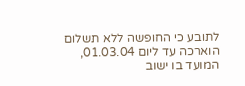לתובע כי החופשה ללא תשלום הוארכה עד ליום 01.03.04, המועד בו ישוב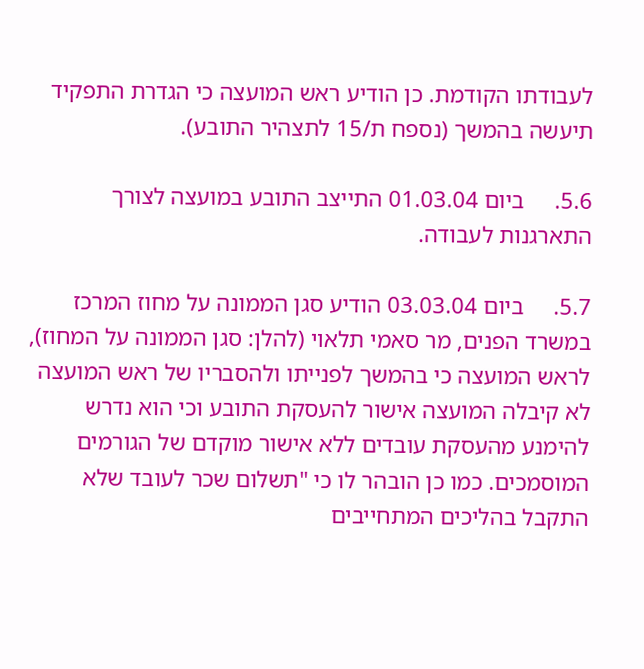לעבודתו הקודמת. כן הודיע ראש המועצה כי הגדרת התפקיד תיעשה בהמשך (נספח ת/15 לתצהיר התובע).

5.6.     ביום 01.03.04 התייצב התובע במועצה לצורך התארגנות לעבודה.

5.7.     ביום 03.03.04 הודיע סגן הממונה על מחוז המרכז במשרד הפנים, מר סאמי תלאוי (להלן: סגן הממונה על המחוז), לראש המועצה כי בהמשך לפנייתו ולהסבריו של ראש המועצה לא קיבלה המועצה אישור להעסקת התובע וכי הוא נדרש להימנע מהעסקת עובדים ללא אישור מוקדם של הגורמים המוסמכים. כמו כן הובהר לו כי "תשלום שכר לעובד שלא התקבל בהליכים המתחייבים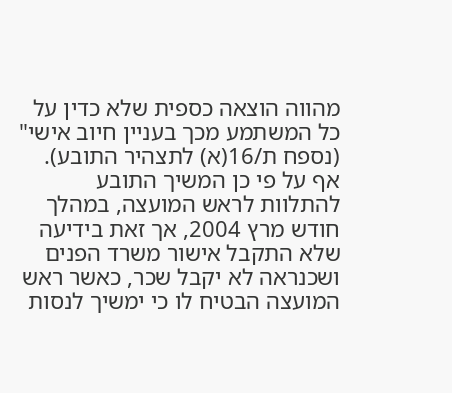מהווה הוצאה כספית שלא כדין על כל המשתמע מכך בעניין חיוב אישי" (נספח ת/16(א) לתצהיר התובע). אף על פי כן המשיך התובע להתלוות לראש המועצה, במהלך חודש מרץ 2004, אך זאת בידיעה שלא התקבל אישור משרד הפנים ושכנראה לא יקבל שכר, כאשר ראש המועצה הבטיח לו כי ימשיך לנסות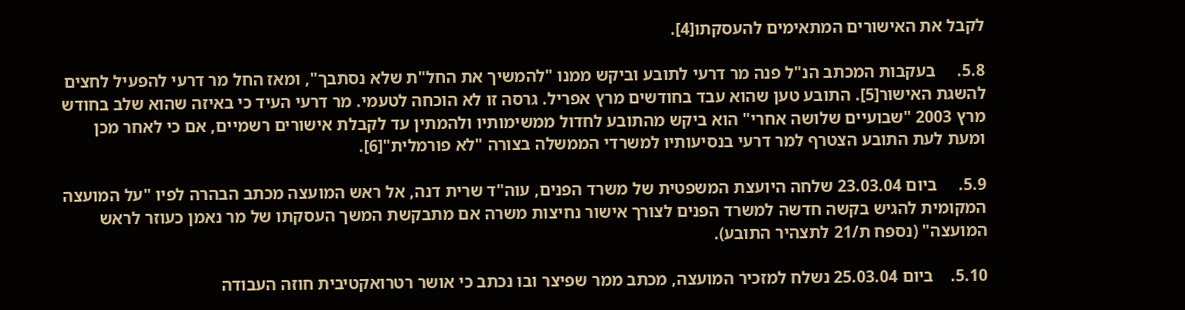לקבל את האישורים המתאימים להעסקתו[4].

5.8.     בעקבות המכתב הנ"ל פנה מר דרעי לתובע וביקש ממנו "להמשיך את החל"ת שלא נסתבך", ומאז החל מר דרעי להפעיל לחצים להשגת האישור[5]. התובע טען שהוא עבד בחודשים מרץ אפריל. גרסה זו לא הוכחה לטעמי. מר דרעי העיד כי באיזה שהוא שלב בחודש מרץ 2003 "שבועיים שלושה אחרי" הוא ביקש מהתובע לחדול ממשימותיו ולהמתין עד לקבלת אישורים רשמיים, אם כי לאחר מכן ומעת לעת התובע הצטרף למר דרעי בנסיעותיו למשרדי הממשלה בצורה "לא פורמלית"[6].

5.9.     ביום 23.03.04 שלחה היועצת המשפטית של משרד הפנים, עוה"ד שרית דנה, אל ראש המועצה מכתב הבהרה לפיו "על המועצה המקומית להגיש בקשה חדשה למשרד הפנים לצורך אישור נחיצות משרה אם מתבקשת המשך העסקתו של מר נאמן כעוזר לראש המועצה" (נספח ת/21 לתצהיר התובע).

5.10.    ביום 25.03.04 נשלח למזכיר המועצה, מכתב ממר שפיצר ובו נכתב כי אושר רטרואקטיבית חוזה העבודה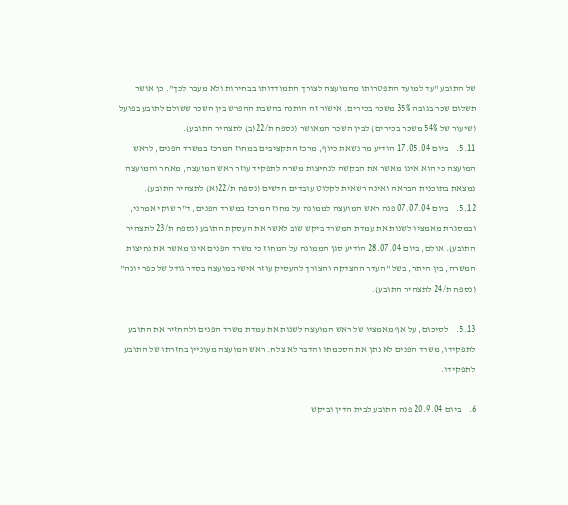של התובע "עד למועד התפטרותו מהמועצה לצורך התמודדותו בבחירות ולא מעבר לכך". כן אושר תשלום שכר בגובה 35% משכר בכירים. אישור זה הותנה בהשבת ההפרש בין השכר ששולם לתובע בפועל (שיעור של 54% משכר בכירים) לבין השכר המאושר (נספח ת/22(ב) לתצהיר התובע).
5.11.    ביום 17.05.04 הודיע מר נשאת כיוף, מרכז התקציבים במחוז המרכז במשרד הפנים, לראש המועצה כי הוא אינו מאשר את הבקשה לנחיצות משרה לתפקיד עוזר ראש המועצה, מאחר והמועצה נמצאת בתוכנית הבראה ואינה רשאית לקלוט עובדים חדשים (נספח ת/22(א) לתצהיר התובע).
5.12.    ביום 07.07.04 פנה ראש המועצה לממונה על מחוז המרכז במשרד הפנים, ד"ר שוקי אמרני, ובמסגרת מאמציו לשנות את עמדת המשרד ביקש שוב לאשר את העסקת התובע (נספח ת/23 לתצהיר התובע). אולם, ביום 28.07.04 הודיע סגן הממונה על המחוז כי משרד הפנים אינו מאשר את נחיצות המשרה, בין היתר, בשל "העדר ההצדקה והצורך להעסיק עוזר אישי במועצה בסדר גודל של כפר יונה" (נספח ת/24 לתצהיר התובע).

5.13.    לסיכום, על אף מאמציו של ראש המועצה לשנות את עמדת משרד הפנים ולהחזיר את התובע לתפקידו, משרד הפנים לא נתן את הסכמתו והדבר לא צלח. ראש המועצה מעוניין בחזרתו של התובע לתפקידו.

6.    ביום 20.9.04 פנה התובע לבית הדין וביקש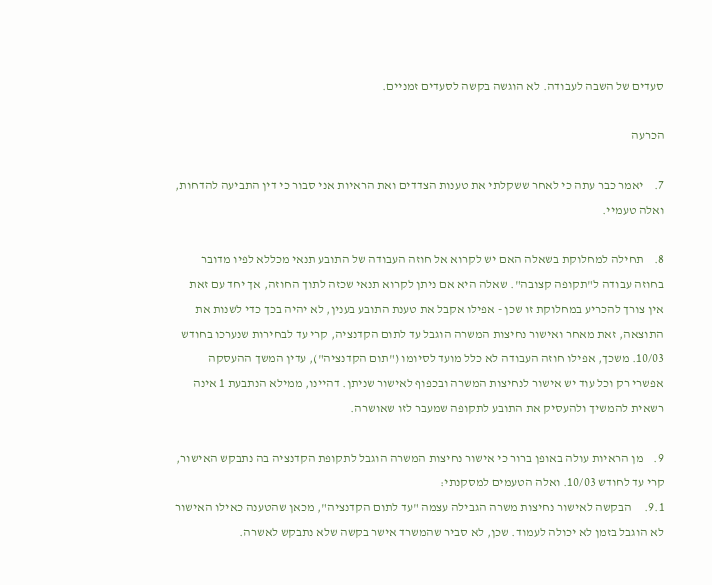סעדים של השבה לעבודה. לא הוגשה בקשה לסעדים זמניים.

הכרעה

7.    יאמר כבר עתה כי לאחר ששקלתי את טענות הצדדים ואת הראיות אני סבור כי דין התביעה להדחות, ואלה טעמיי.

8.    תחילה למחלוקת בשאלה האם יש לקרוא אל חוזה העבודה של התובע תנאי מכללא לפיו מדובר בחוזה עבודה ל"תקופה קצובה". שאלה היא אם ניתן לקרוא תנאי שכזה לתוך החוזה, אך יחד עם זאת אין צורך להכריע במחלוקת זו שכן - אפילו אקבל את טענת התובע בענין, לא יהיה בכך כדי לשנות את התוצאה, זאת מאחר ואישור נחיצות המשרה הוגבל עד לתום הקדנציה, קרי עד לבחירות שנערכו בחודש 10/03. משכך, אפילו חוזה העבודה לא כלל מועד לסיומו ("תום הקדנציה"), עדין המשך ההעסקה אפשרי רק וכל עוד יש אישור לנחיצות המשרה ובכפוף לאישור שניתן. דהיינו, ממילא הנתבעת 1 אינה רשאית להמשיך ולהעסיק את התובע לתקופה שמעבר לזו שאושרה.

9.    מן הראיות עולה באופן ברור כי אישור נחיצות המשרה הוגבל לתקופת הקדנציה בה נתבקש האישור, קרי עד לחודש 10/03. ואלה הטעמים למסקנתי:
9.1.     הבקשה לאישור נחיצות משרה הגבילה עצמה "עד לתום הקדנציה", מכאן שהטענה כאילו האישור לא הוגבל בזמן לא יכולה לעמוד. שכן, לא סביר שהמשרד אישר בקשה שלא נתבקש לאשרה.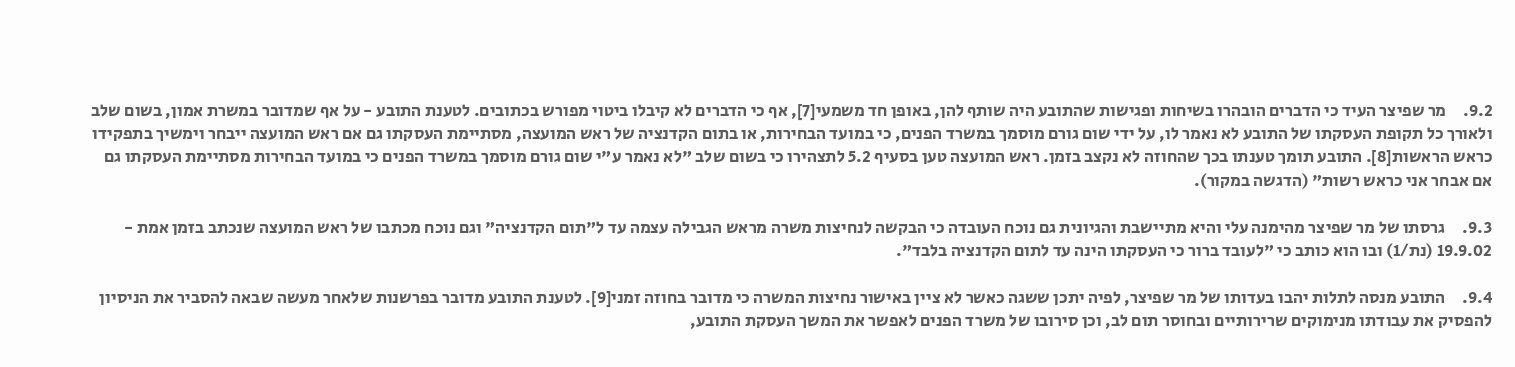9.2.     מר שפיצר העיד כי הדברים הובהרו בשיחות ופגישות שהתובע היה שותף להן, באופן חד משמעי[7], אף כי הדברים לא קיבלו ביטוי מפורש בכתובים. לטענת התובע - על אף שמדובר במשרת אמון, בשום שלב ולאורך כל תקופת העסקתו של התובע לא נאמר לו, על ידי שום גורם מוסמך במשרד הפנים, כי במועד הבחירות, או בתום הקדנציה של ראש המועצה, מסתיימת העסקתו גם אם ראש המועצה ייבחר וימשיך בתפקידו כראש הראשות[8]. התובע תומך טענתו בכך שהחוזה לא נקצב בזמן. ראש המועצה טען בסעיף 5.2 לתצהירו כי בשום שלב "לא נאמר ע"י שום גורם מוסמך במשרד הפנים כי במועד הבחירות מסתיימת העסקתו גם אם אבחר אני כראש רשות" (הדגשה במקור).

9.3.     גרסתו של מר שפיצר מהימנה עלי והיא מתיישבת והגיונית גם נוכח העובדה כי הבקשה לנחיצות משרה מראש הגבילה עצמה עד ל"תום הקדנציה" וגם נוכח מכתבו של ראש המועצה שנכתב בזמן אמת - 19.9.02 (נת/1) ובו הוא כותב כי "לעובד ברור כי העסקתו הינה עד לתום הקדנציה בלבד".

9.4.     התובע מנסה לתלות יהבו בעדותו של מר שפיצר, לפיה יתכן ששגה כאשר לא ציין באישור נחיצות המשרה כי מדובר בחוזה זמני[9]. לטענת התובע מדובר בפרשנות שלאחר מעשה שבאה להסביר את הניסיון להפסיק את עבודתו מנימוקים שרירותיים ובחוסר תום לב, וכן סירובו של משרד הפנים לאפשר את המשך העסקת התובע,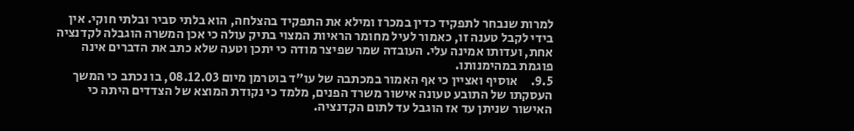למרות שנבחר לתפקיד כדין במכרז ומילא את התפקיד בהצלחה, הוא בלתי סביר ובלתי חוקי. אין בידי לקבל טענה זו, כאמור לעיל מחומר הראיות המצוי בתיק עולה כי אכן המשרה הוגבלה לקדנציה אחת, ועדותו אמינה עלי. העובדה שמר שפיצר מודה כי יתכן וטעה שלא כתב את הדברים אינה פוגמת במהימנותו.
9.5.     אוסיף ואציין כי אף האמור במכתבה של עו"ד בוטרמן מיום 08.12.03, בו נכתב כי המשך העסקתו של התובע טעונה אישור משרד הפנים, מלמד כי נקודת המוצא של הצדדים היתה כי האישור שניתן עד אז הוגבל עד לתום הקדנציה.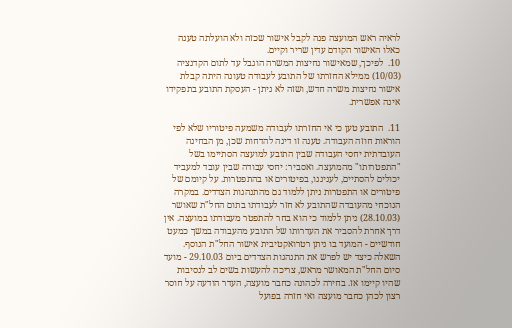לראיה ראש המועצה פנה לקבל אישור שכזה ולא הועלתה טענה כאלו האישור הקודם עדין שריר וקיים.
10.  לפיכך, שמאישור נחיצות המשרה הוגבל עד לתום הקדנציה (10/03) ממילא החזרתו של התובע לעבודה טעונה היתה קבלת אישור נחיצות משרה חדש, ושזה לא ניתן - העסקת התובע בתפקידו אינה אפשרית.

11.  התובע טען כי אי החזרתו לעבודה משמעה פיטוריו שלא לפי הוראות חוזה העבודה. טענה זו דינה להדחות שכן, מן הבחינה העובדתית יחסי העבודה שבין התובע למועצה הסתיימו בשל "התפטרותו" מהמועצה. ואסביר: יחסי עבודה שבין עובד למעביד יכולים להסתיים, לעניננו, בפיטורים או בהתפטרות. על קיומם של פיטורים או התפטרות ניתן ללמוד גם מהתנהגות הצדדים. במקרה הנוכחי מהעובדה שהתובע לא חזר לעבודתו בתום החל"ת שאושר (28.10.03) ניתן ללמוד כי הוא בחר להתפטר מעבודתו במועצה. אין דרך אחרת להסביר את העדרותו של התובע מהעבודה במשך כמעט חודשיים - המועד בו ניתן רטרואקטיבית אישור החל"ת הנוסף. השאלה כיצד יש לפרש את התנהגות הצדדים ביום 29.10.03 - מועד סיום החל"ת המאושר מראש, צריכה להעשות בשים לב לנסיבות שהיו קיימו אז. בחירה לכהונה כחבר מועצה, העדר הודעה על חוסר רצון לכהן כחבר מועצה ואי חזרה בפועל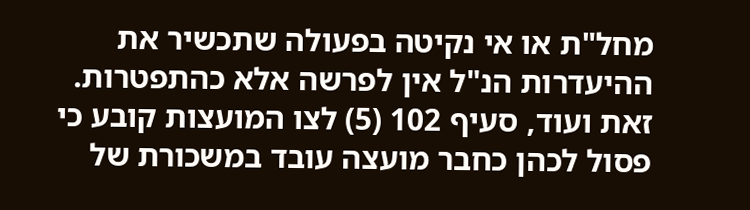מחל"ת או אי נקיטה בפעולה שתכשיר את ההיעדרות הנ"ל אין לפרשה אלא כהתפטרות. זאת ועוד, סעיף 102 (5) לצו המועצות קובע כי פסול לכהן כחבר מועצה עובד במשכורת של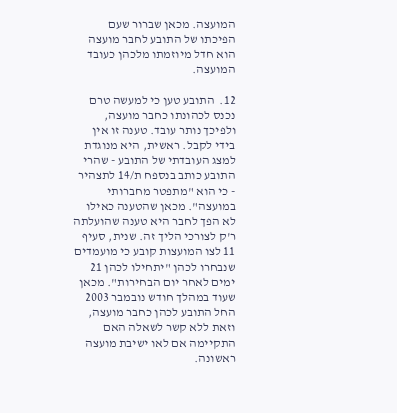המועצה. מכאן שברור שעם הפיכתו של התובע לחבר מועצה הוא חדל מיוזמתו מלכהן כעובד המועצה.

12.  התובע טען כי למעשה טרם נכנס לכהונתו כחבר מועצה, ולפיכך נותר עובד. טענה זו אין בידי לקבל. ראשית, היא מנוגדת למצג העובדתי של התובע - שהרי התובע כותב בנספח ת/14 לתצהיר - כי הוא "מתפטר מחברותי במועצה". מכאן שהטענה כאילו לא הפך לחבר היא טענה שהועלתה ר'ק לצורכי הליך זה. שנית, סעיף 11 לצו המועצות קובע כי מועמדים שנבחרו לכהן "יתחילו לכהן 21 ימים לאחר יום הבחירות". מכאן שעוד במהלך חודש נובמבר 2003 החל התובע לכהן כחבר מועצה, וזאת ללא קשר לשאלה האם התקיימה אם לאו ישיבת מועצה ראשונה.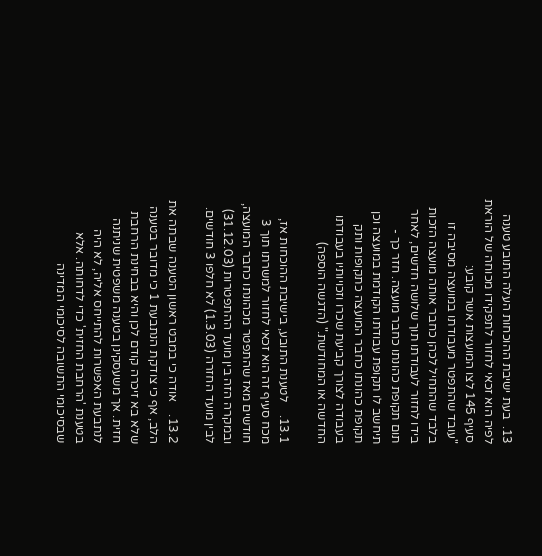13.  בעת ישיבת ההוכחות העלה התובע טענה לפיה הוא זכאי לחזור לתפקידו מכוחה של הוראת סעיף 145 לצו המועצות אשר קובע:
"עובד שהתפטר מעבודתו במועצה מסיבה זו בלבד שהתחיל לכהן כחבר אותה מועצה הזכות בידו לחזור לעבודתו תוך שלושה חדשים, לאחר תום תקופת כהונתו כחבר מועצה. חזר כך - תיחשב לו תקופת עבודתו הקודמת במועצה וכן תקופת כהונתו כחבר המועצה כתקופות ותק בעבודה לצורך קביעת שכרו וזכויותיו בעבודתו החדשה או המחודשת." (הדגשה הוספה)

13.1.    לטענת התובע, בישיבת ההוכחות אז, מכח סעיף זה הוא זכאי לחזור למשרתו תוך 3 חודשים מאז שהתפטר מכהונתו כחבר המועצה, ובמקרה הזה בין מועד ההתפטרות (31.12.03) לבין מועד החזרה (1.3.03) לא חלפו 3 חודשים.

13.2.    אודה כי במבט ראשון הטענה שבתה את הלב, אף כי צודקת הנתבעת 1 כי מדובר בטענה שלא בא זיכרה קודם לכן והיא בבחינת הרחבת חזית. אך משעסקינן בטענה משפטית שניתנה לנתבעת האפשרות להתייחס אליה, לא היה בטענת 'הרחבת החזית' כדי לדחותה. אלא שבסיכומי התשובה לסיכומי המדינה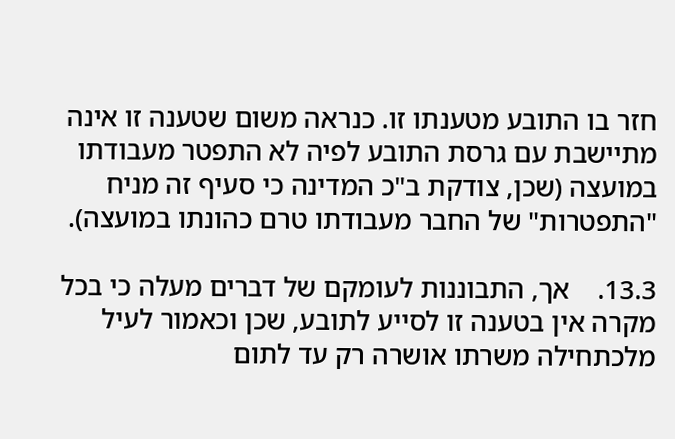חזר בו התובע מטענתו זו. כנראה משום שטענה זו אינה מתיישבת עם גרסת התובע לפיה לא התפטר מעבודתו במועצה (שכן, צודקת ב"כ המדינה כי סעיף זה מניח "התפטרות" של החבר מעבודתו טרם כהונתו במועצה).

13.3.    אך, התבוננות לעומקם של דברים מעלה כי בכל מקרה אין בטענה זו לסייע לתובע, שכן וכאמור לעיל מלכתחילה משרתו אושרה רק עד לתום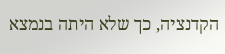הקדנציה, כך שלא היתה בנמצא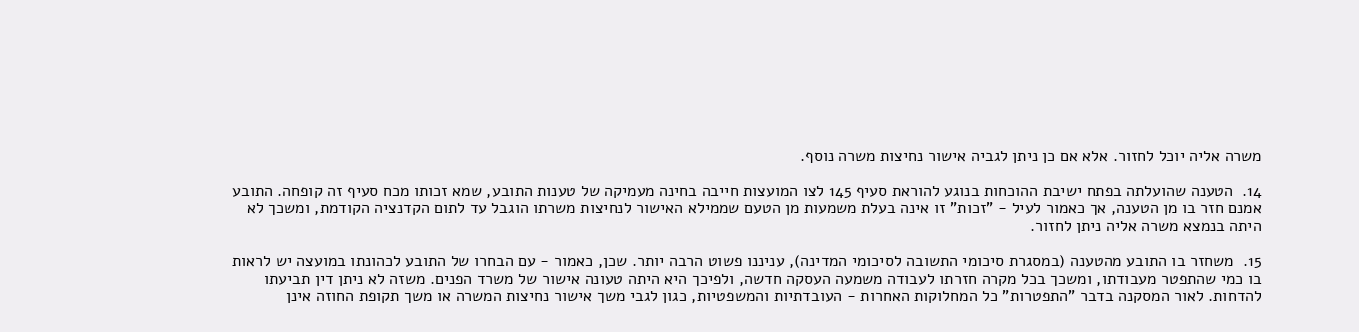משרה אליה יוכל לחזור. אלא אם כן ניתן לגביה אישור נחיצות משרה נוסף.

14.  הטענה שהועלתה בפתח ישיבת ההוכחות בנוגע להוראת סעיף 145 לצו המועצות חייבה בחינה מעמיקה של טענות התובע, שמא זכותו מכח סעיף זה קופחה. התובע אמנם חזר בו מן הטענה, אך כאמור לעיל - "זכות" זו אינה בעלת משמעות מן הטעם שממילא האישור לנחיצות משרתו הוגבל עד לתום הקדנציה הקודמת, ומשכך לא היתה בנמצא משרה אליה ניתן לחזור.

15.  משחזר בו התובע מהטענה (במסגרת סיכומי התשובה לסיכומי המדינה), עניננו פשוט הרבה יותר. שכן, כאמור - עם הבחרו של התובע לכהונתו במועצה יש לראות בו כמי שהתפטר מעבודתו, ומשכך בכל מקרה חזרתו לעבודה משמעה העסקה חדשה, ולפיכך היא היתה טעונה אישור של משרד הפנים. משזה לא ניתן דין תביעתו להדחות. לאור המסקנה בדבר "התפטרות" כל המחלוקות האחרות - העובדתיות והמשפטיות, כגון לגבי משך אישור נחיצות המשרה או משך תקופת החוזה אינן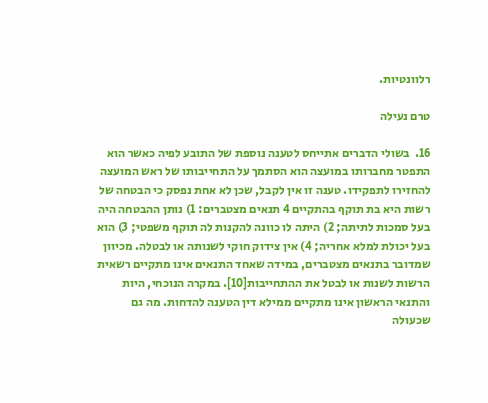רלוונטיות.

טרם נעילה

16.  בשולי הדברים אתייחס לטענה נוספת של התובע לפיה כאשר הוא התפטר מחברותו במועצה הוא הסתמך על התחייבותו של ראש המועצה להחזירו לתפקידו. טענה זו אין לקבל, שכן לא אחת נפסק כי הבטחה של רשות היא בת תוקף בהתקיים 4 תנאים מצטברים: 1) נותן ההבטחה היה בעל סמכות לתיתה; 2) היתה לו כוונה להקנות לה תוקף משפטי; 3) הוא בעל יכולת למלא אחריה; 4) אין צידוק חוקי לשנותה או לבטלה. מכיוון שמדובר בתנאים מצטברים, במידה שאחד התנאים אינו מתקיים רשאית הרשות לשנות או לבטל את ההתחייבות[10]. במקרה הנוכחי, היות והתנאי הראשון אינו מתקיים ממילא דין הטענה להדחות. מה גם שכעולה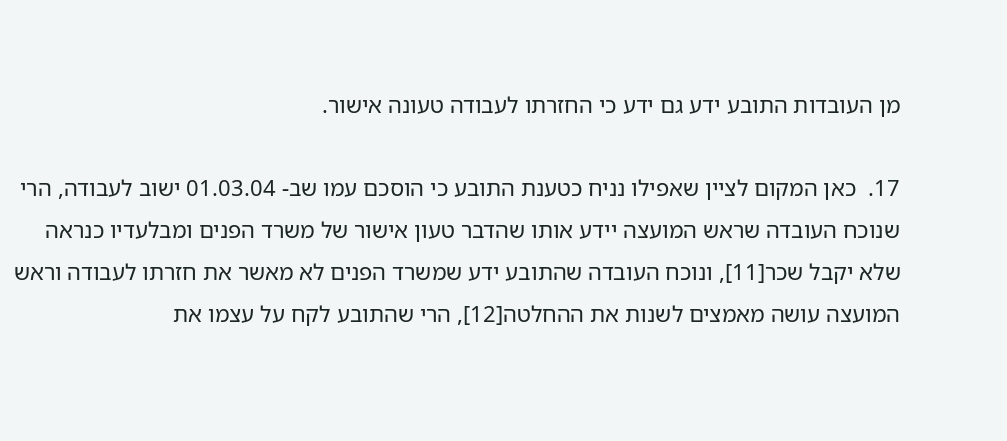מן העובדות התובע ידע גם ידע כי החזרתו לעבודה טעונה אישור.

17.  כאן המקום לציין שאפילו נניח כטענת התובע כי הוסכם עמו שב- 01.03.04 ישוב לעבודה, הרי שנוכח העובדה שראש המועצה יידע אותו שהדבר טעון אישור של משרד הפנים ומבלעדיו כנראה שלא יקבל שכר[11], ונוכח העובדה שהתובע ידע שמשרד הפנים לא מאשר את חזרתו לעבודה וראש המועצה עושה מאמצים לשנות את ההחלטה[12], הרי שהתובע לקח על עצמו את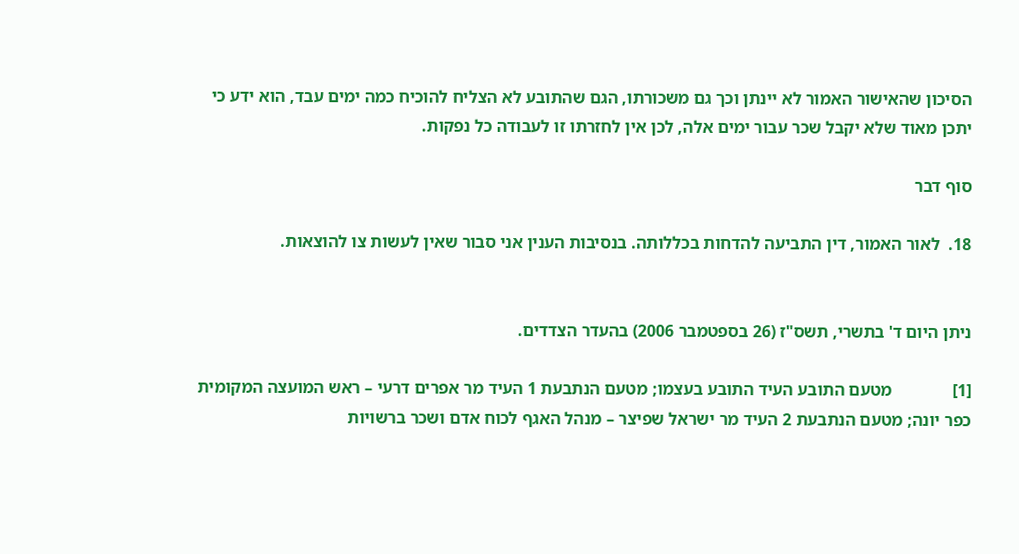הסיכון שהאישור האמור לא יינתן וכך גם משכורתו, הגם שהתובע לא הצליח להוכיח כמה ימים עבד, הוא ידע כי יתכן מאוד שלא יקבל שכר עבור ימים אלה, לכן אין לחזרתו זו לעבודה כל נפקות.

סוף דבר

18.  לאור האמור, דין התביעה להדחות בכללותה. בנסיבות הענין אני סבור שאין לעשות צו להוצאות.


ניתן היום ד' בתשרי, תשס"ז (26 בספטמבר 2006) בהעדר הצדדים.

[1]              מטעם התובע העיד התובע בעצמו; מטעם הנתבעת 1 העיד מר אפרים דרעי – ראש המועצה המקומית כפר יונה; מטעם הנתבעת 2 העיד מר ישראל שפיצר – מנהל האגף לכוח אדם ושכר ברשויות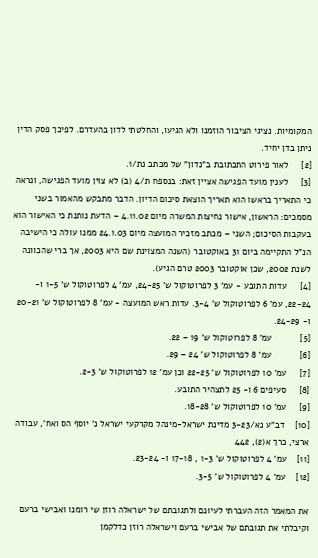המקומיות. נציגי הציבור הוזמנו ולא הגיעו, והחלטתי לדון בהעדרם. לפיכך פסק הדין ניתן בדן יחיד.
[2]     לאור פירוט התכתובת ב"נדון" של מכתב נת/1.
[3]     לענין מועד הפגישה אציין זאת: בנספח ת/4 (ב) לא צוין מועד הפגישה, ונראה כי התאריך בראשו הוא תאריך הוצאת סיכום הדיון. הדבר מתבקש מהאמור בשני מסמכים: הראשון, אישור נחיצות המשרה מיום 4.11.02 – הדעת נותנת כי האישור הוא בעקבות הסיכום; השני – מכתב מזכיר המועצה מיום 24.1.03 ממנו עולה כי הישיבה הנ"ל התקיימה ביום 31 באוקטובר (השנה המצוינת שם היא 2003, אך ברי שהכוונה לשנת 2002, שכן אוקטובר 2003 טרם הגיע).
[4]     עדות התובע - עמ' 3 לפרוטוקול ש' 24-25, עמ' 4 לפרוטוקול ש' 1-5 ו- 22-24, עמ' 6 לפרוטוקול ש' 3-4. עדות ראש המועצה - עמ' 8 לפרוטוקול ש' 20-21 ו- 24-29.
[5]           עמ' 8 לפרוטוקול ש' 19 – 22.
[6]           עמ' 8 לפרוטוקול ש' 24 – 29.
[7]     עמ' 10 לפרוטוקול ש' 22-25 וכן עמ' 12 לפרוטוקול ש' 2-3.
[8]     סעיפים 6 ו- 25 לתצהיר התובע.
[9]     עמ' 10 לפרוטוקול ש' 18-28.
[10]    דב"ע נא/3-23 מדינת ישראל-מינהל מקרקעי ישראל נ' יוסף הס ואח', עבודה ארצי, כרך א(2), 442
[11]    עמ' 4 לפרוטוקול ש' 1-3 , 17-18 ו- 23-24.
[12]    עמ' 4 לפרוטוקול ש' 3-5.

את המאמר הזה העברתי לעיונם ולתגובתם של ישראלה רוזן שי רומנו ואבישי ברעם וקיבלתי את תגובתם של אבישי ברעם וישראלה רוזן כדלקמן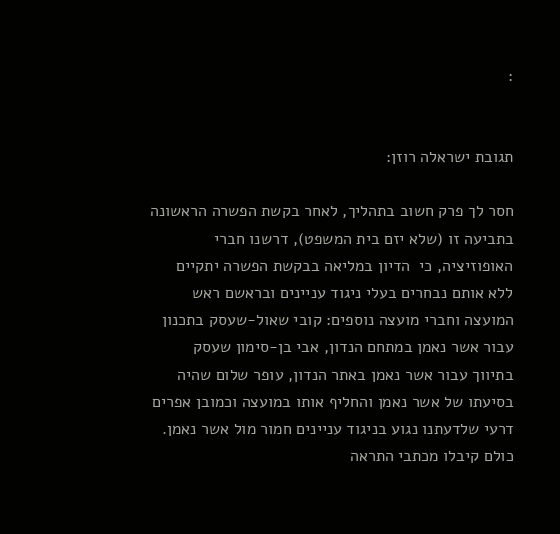:


תגובת ישראלה רוזן:

חסר לך פרק חשוב בתהליך, לאחר בקשת הפשרה הראשונה בתביעה זו (שלא יזם בית המשפט), דרשנו חברי האופוזיציה, כי  הדיון במליאה בבקשת הפשרה יתקיים ללא אותם נבחרים בעלי ניגוד עניינים ובראשם ראש המועצה וחברי מועצה נוספים: קובי שאול-שעסק בתכנון עבור אשר נאמן במתחם הנדון, אבי בן-סימון שעסק בתיווך עבור אשר נאמן באתר הנדון, עופר שלום שהיה בסיעתו של אשר נאמן והחליף אותו במועצה וכמובן אפרים דרעי שלדעתנו נגוע בניגוד עניינים חמור מול אשר נאמן. כולם קיבלו מכתבי התראה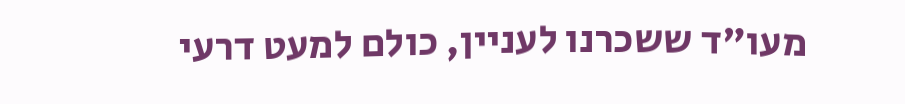מעו"ד ששכרנו לעניין, כולם למעט דרעי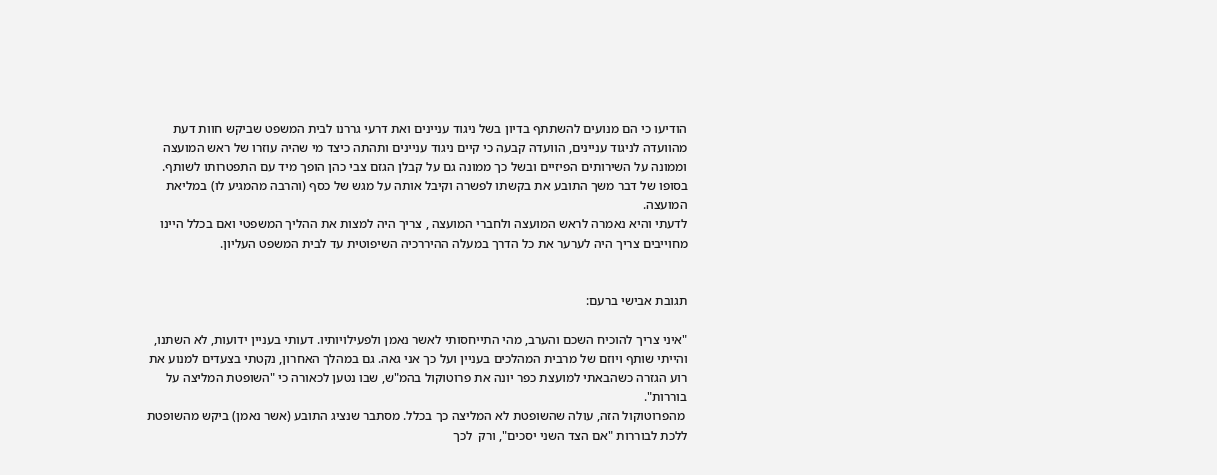הודיעו כי הם מנועים להשתתף בדיון בשל ניגוד עניינים ואת דרעי גררנו לבית המשפט שביקש חוות דעת מהוועדה לניגוד עניינים, הוועדה קבעה כי קיים ניגוד עניינים ותהתה כיצד מי שהיה עוזרו של ראש המועצה וממונה על השירותים הפיזיים ובשל כך ממונה גם על קבלן הגזם צבי כהן הופך מיד עם התפטרותו לשותף.
בסופו של דבר משך התובע את בקשתו לפשרה וקיבל אותה על מגש של כסף (והרבה מהמגיע לו) במליאת המועצה.
לדעתי והיא נאמרה לראש המועצה ולחברי המועצה , צריך היה למצות את ההליך המשפטי ואם בכלל היינו מחוייבים צריך היה לערער את כל הדרך במעלה ההיררכיה השיפוטית עד לבית המשפט העליון.


תגובת אבישי ברעם:

"איני צריך להוכיח השכם והערב, מהי התייחסותי לאשר נאמן ולפעילויותיו. דעותי בעניין ידועות, לא השתנו, והייתי שותף ויוזם של מרבית המהלכים בעניין ועל כך אני גאה. גם במהלך האחרון, נקטתי בצעדים למנוע את רוע הגזרה כשהבאתי למועצת כפר יונה את פרוטוקול בהמ"ש, שבו נטען לכאורה כי "השופטת המליצה על  בוררות".
 מהפרוטוקול הזה, עולה שהשופטת לא המליצה כך בכלל. מסתבר שנציג התובע (אשר נאמן) ביקש מהשופטת ללכת לבוררות "אם הצד השני יסכים", ורק  לכך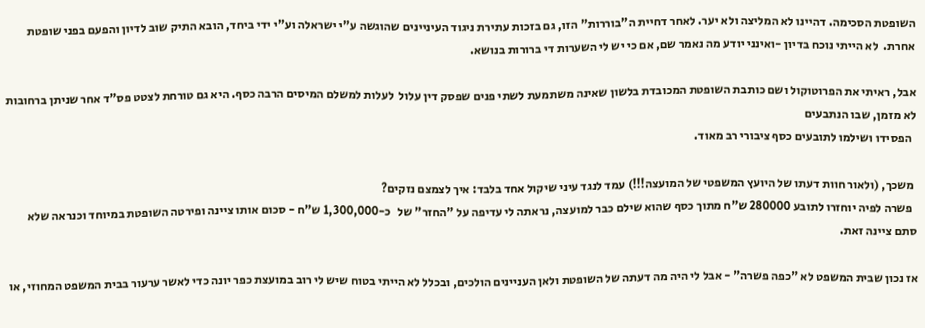השופטת הסכימה. דהיינו לא המליצה ולא יער. לאחר דחיית ה"בוררות" הזו, גם בזכות עתירת ניגוד העיניינים שהוגשה ע"י ישראלה וע"י ידי ביחד, הובא התיק שוב לדיון והפעם בפני שופטת אחרת.  לא הייתי נוכח בדיון -ואינני יודע מה נאמר שם, אם כי יש לי השערות די ברורות בנושא.

אבל, ראיתי את הפרוטוקול ושם כותבת השופטת המכובדת בלשון שאינה משתמעת לשתי פנים שפסק דין עלול  לעלות למשלם המיסים הרבה כסף. היא גם טורחת לצטט פס"ד אחר שניתן ברחובות לא מזמן, שבו הנתבעים
  הפסידו ושילמו לתובעים כסף ציבורי רב מאוד.

 משכך, (ולאור חוות דעתו של היועץ המשפטי של המועצה!!!) עמד לנגד עיני שיקול אחד בלבד: איך לצמצם נזקים?
  פשרה לפיה יוחזרו לתובע 280000 ש"ח מתוך כסף שהוא שילם כבר למועצה, נראתה לי עדיפה על "החזר" של   כ-1,300,000 ש"ח - סכום אותו ציינה ופירטה השופטת במיוחד וכנראה שלא סתם ציינה זאת.

אז נכון שבית המשפט לא "כפה פשרה" - אבל לי היה מה דעתה של השופטת ולאן העניינים הולכים, ובכלל לא הייתי בטוח שיש לי רוב במועצת כפר יונה כדי לאשר ערעור בבית המשפט המחוזי, או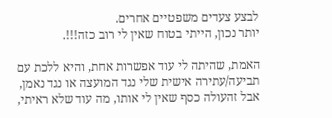לבצע צעדים משפטיים אחרים.
יותר נכון, הייתי בטוח שאין לי רוב כזה!!!.

האמת, שהיתה לי עוד אפשרות אחת, והיא ללכת עם תביעה/עתירה אישית שלי נגד המועצה או נגד נאמן, אבל זהעולה כסף שאין לי אותו, מה עוד שלא ראיתי,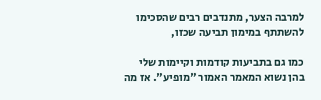למרבה הצער, מתנדבים רבים שהסכימו להשתתף במימון תביעה שכזו,

כמו גם בתביעות קודמות וקיימות שלי בהן נשוא המאמר האמור "מופיע". אז מה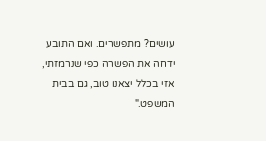עושים? מתפשרים. ואם התובע ידחה את הפשרה כפי שנרמזתי, אזי בכלל יצאנו טוב, גם בבית המשפט."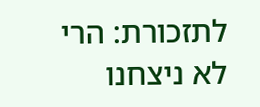לתזכורת: הרי לא ניצחנו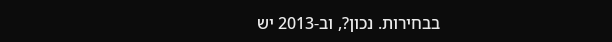בבחירות. נכון?, וב-2013 יש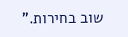שוב בחירות."